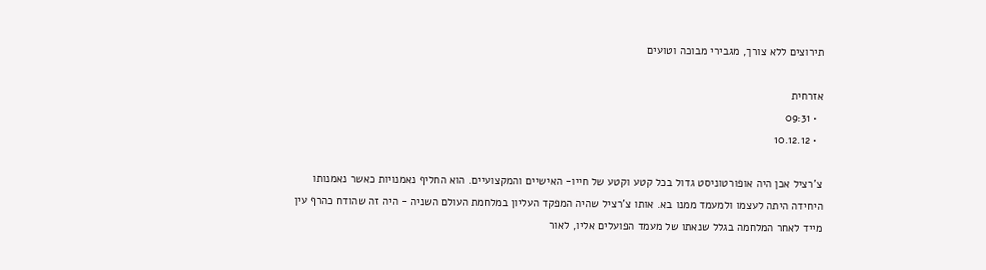תירוצים ללא צורך, מגבירי מבוכה וטועים

אזרחית
  • 09:31
  • 10.12.12

צ'רציל אכן היה אופורטוניסט גדול בכל קטע וקטע של חייו- האישיים והמקצועיים. הוא החליף נאמנויות כאשר נאמנותו היחידה היתה לעצמו ולמעמד ממנו בא. אותו צ'רציל שהיה המפקד העליון במלחמת העולם השניה - היה זה שהודח כהרף עין מייד לאחר המלחמה בגלל שנאתו של מעמד הפועלים אליו, לאור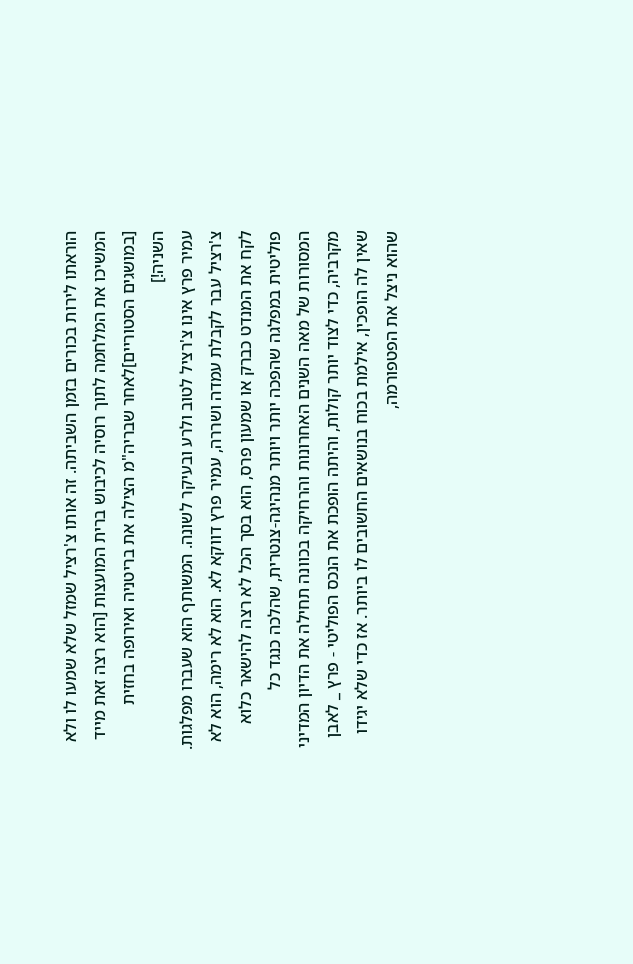הוראתו לירות בכורים בזמן השביתה. זה אותו צ'רציל שמזל שלא שמעו לו ולא המשיכו את המלחמה לתוך רוסיה לכיבוש ברית המועצות [הוא רצה זאת מייד [במושגים הסטוריים]לאחר שבריה"מ הצילה את בריטניה ואירופה בחזית השניה!]
עמיר פרץ אינו צ'רציל לטוב ולרע ובעיקר לשונה. המשותף הוא שעברו מפלגות. צ'רציל עבר לקבלת עמדה ושררה, עמיר פרץ דווקא לא. הוא לא רימה, הוא לא לקח את המנדט כברק או שמעון פרס, הוא בסך הכל לא רצה להישאר כלוא פוליטית במפלגה שהפכה יותר ויותר מנהיגה-צנטרית, שהלכה כנגד כל המסורות של מאה השנים האחרונות והרחיקה בכוונה תחילה את הדיון המדיני מקרביה, כדי לצוד יותר קולות, והיתה הופכת את הנכס הפוליטי - פרץ _ לאבן שאין לה הופכין, אילמת בכוח בנושאים החשובים לו ביותר. אז כדי שלא יגידו שהוא ניצל את הפטפורמה,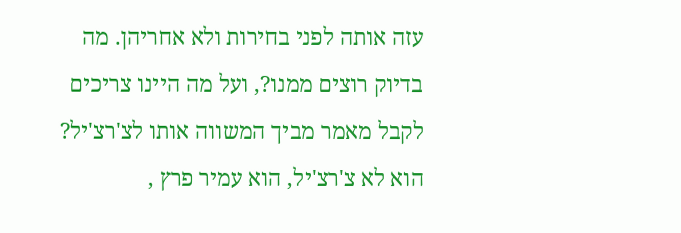עזה אותה לפני בחירות ולא אחריהן. מה בדיוק רוצים ממנו?, ועל מה היינו צריכים לקבל מאמר מביך המשווה אותו לצ'רצ'יל? הוא לא צ'רצ'יל, הוא עמיר פרץ ,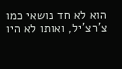הוא לא חד נושאי כמו צ'רצ'יל, ואותו לא היו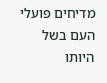מדיחים פועלי העם בשל היותו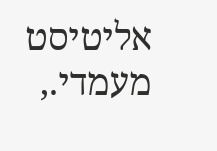אליטיסט מעמדי.,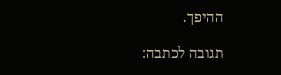ההיפך.

תגובה לכתבה: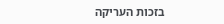בזכות העריקה